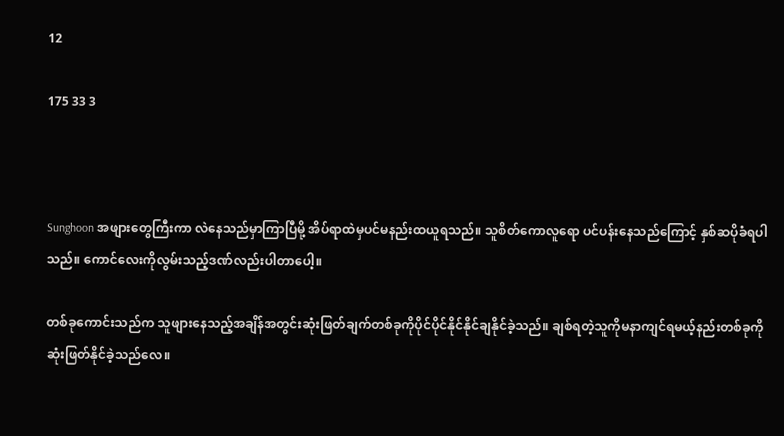12

175 33 3



Sunghoon အဖျားတွေကြီးကာ လဲနေသည်မှာကြာပြီမို့ အိပ်ရာထဲမှပင်မနည်းထယူရသည်။ သူစိတ်ကောလူရော ပင်ပန်းနေသည်ကြောင့် နှစ်ဆပိုခံရပါသည်။ ကောင်လေးကိုလွမ်းသည့်ဒဏ်လည်းပါတာပေါ့။

တစ်ခုကောင်းသည်က သူဖျားနေသည့်အချိန်အတွင်းဆုံးဖြတ်ချက်တစ်ခုကိုပိုင်ပိုင်နိုင်နိုင်ချနိုင်ခဲ့သည်။ ချစ်ရတဲ့သူကိုမနာကျင်ရမယ့်နည်းတစ်ခုကို ဆုံးဖြတ်နိုင်ခဲ့သည်လေ။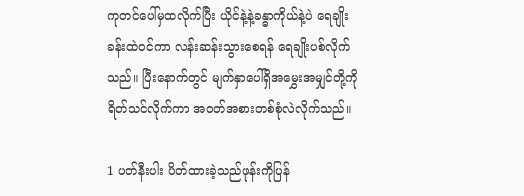ကုတင်ပေါ်မှထလိုက်ပြီး ယိုင်နဲ့နဲ့ခန္ဓာကိုယ်နဲ့ပဲ ရေချိုးခန်းထဲဝင်ကာ လန်းဆန်းသွားစေရန် ရေချိုးပစ်လိုက်သည်။ ပြီးနောက်တွင် မျက်နှာပေါ်ရှိအမွှေးအမျှင်တို့ကိုရိတ်သင်လိုက်ကာ အဝတ်အစားတစ်စုံလဲလိုက်သည်။

1 ပတ်နီးပါး ပိတ်ထားခဲ့သည်ဖုန်းကိုပြန်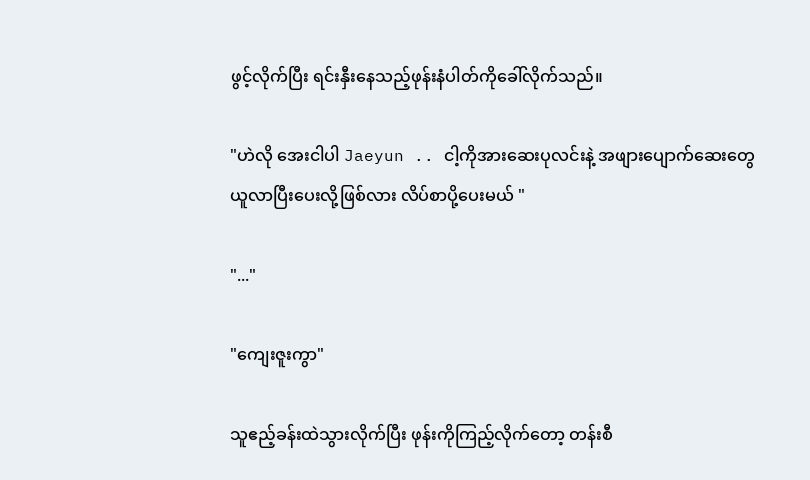ဖွင့်လိုက်ပြီး ရင်းနှီးနေသည့်ဖုန်းနံပါတ်ကိုခေါ်လိုက်သည်။

"ဟဲလို အေးငါပါ Jaeyun .. ငါ့ကိုအားဆေးပုလင်းနဲ့ အဖျားပျောက်ဆေးတွေယူလာပြီးပေးလို့ဖြစ်လား လိပ်စာပို့ပေးမယ် "

"..."

"ကျေးဇူးကွာ"

သူဧည့်ခန်းထဲသွားလိုက်ပြီး ဖုန်းကိုကြည့်လိုက်တော့ တန်းစီ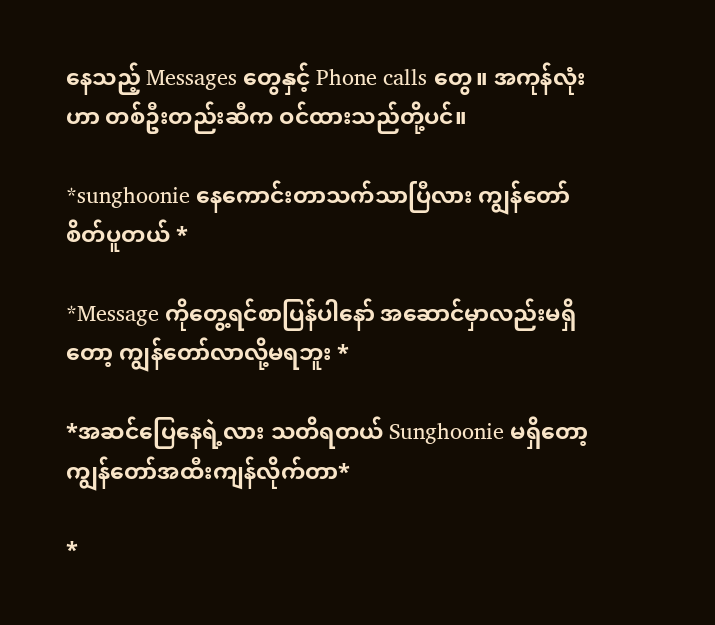နေသည့် Messages တွေနှင့် Phone calls တွေ။ အကုန်လုံးဟာ တစ်ဦးတည်းဆီက ဝင်ထားသည်တို့ပင်။

*sunghoonie နေကောင်းတာသက်သာပြီလား ကျွန်တော်စိတ်ပူတယ် *

*Message ကိုတွေ့ရင်စာပြန်ပါနော် အဆောင်မှာလည်းမရှိတော့ ကျွန်တော်လာလို့မရဘူး *

*အဆင်ပြေနေရဲ့လား သတိရတယ် Sunghoonie မရှိတော့ ကျွန်တော်အထီးကျန်လိုက်တာ*

*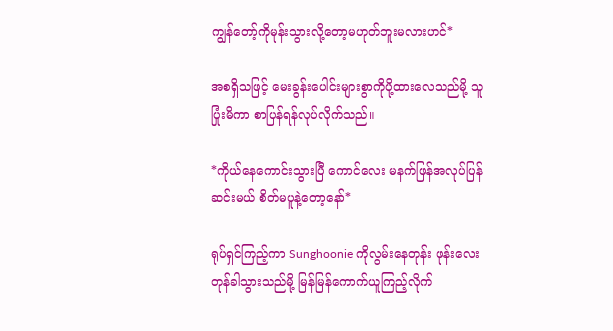ကျွန်တော့်ကိုမုန်းသွားလို့တော့မဟုတ်ဘူးမလားဟင်*

အစရှိသဖြင့် မေးခွန်းပေါင်းများစွာကိုပို့ထားလေသည်မို့ သူပြုံးမိကာ စာပြန်ရန်လုပ်လိုက်သည်။

*ကိုယ်နေကောင်းသွားပြီ ကောင်လေး မနက်ဖြန်အလုပ်ပြန်ဆင်းမယ် စိတ်မပူနဲ့တော့နော်*

ရုပ်ရှင်ကြည့်ကာ Sunghoonie ကိုလွမ်းနေတုန်း ဖုန်းလေးတုန်ခါသွားသည်မို့ မြန်မြန်ကောက်ယူကြည့်လိုက်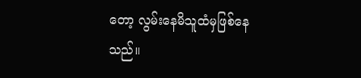တော့ လွမ်းနေမိသူထံမှဖြစ်နေသည်။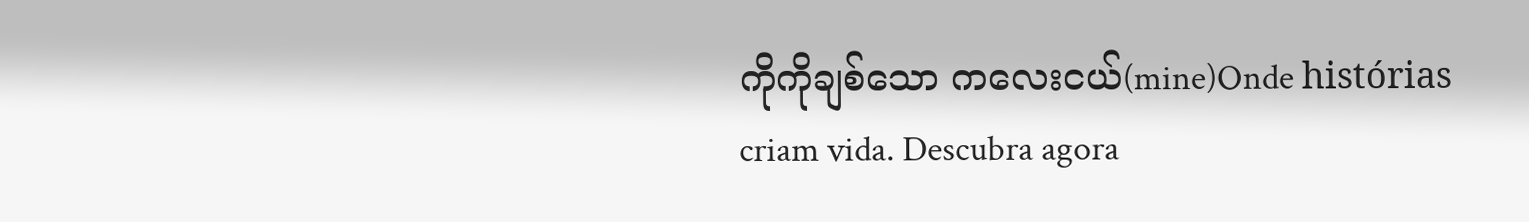ကိုကိုချစ်သော ကလေးငယ်(mine)Onde histórias criam vida. Descubra agora